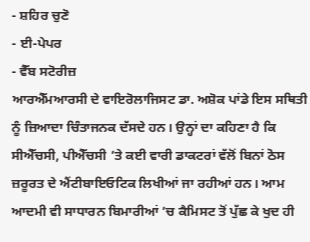- ਸ਼ਹਿਰ ਚੁਣੋ
- ਈ-ਪੇਪਰ
- ਵੈੱਬ ਸਟੋਰੀਜ਼
ਆਰਐੱਮਆਰਸੀ ਦੇ ਵਾਇਰੋਲਾਜਿਸਟ ਡਾ. ਅਸ਼ੋਕ ਪਾਂਡੇ ਇਸ ਸਥਿਤੀ ਨੂੰ ਜ਼ਿਆਦਾ ਚਿੰਤਾਜਨਕ ਦੱਸਦੇ ਹਨ। ਉਨ੍ਹਾਂ ਦਾ ਕਹਿਣਾ ਹੈ ਕਿ ਸੀਐੱਚਸੀ, ਪੀਐੱਚਸੀ ’ਤੇ ਕਈ ਵਾਰੀ ਡਾਕਟਰਾਂ ਵੱਲੋਂ ਬਿਨਾਂ ਠੋਸ ਜ਼ਰੂਰਤ ਦੇ ਐਂਟੀਬਾਇਓਟਿਕ ਲਿਖੀਆਂ ਜਾ ਰਹੀਆਂ ਹਨ। ਆਮ ਆਦਮੀ ਵੀ ਸਾਧਾਰਨ ਬਿਮਾਰੀਆਂ ’ਚ ਕੈਮਿਸਟ ਤੋਂ ਪੁੱਛ ਕੇ ਖੁਦ ਹੀ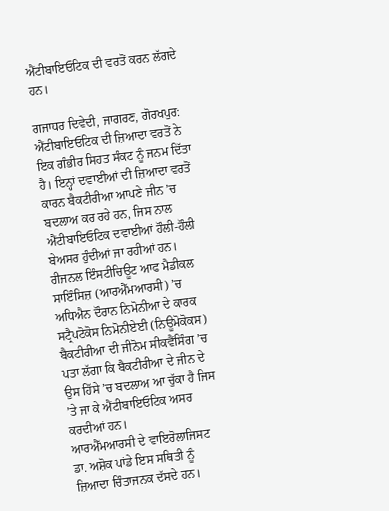ਐਂਟੀਬਾਇਓਟਿਕ ਦੀ ਵਰਤੋਂ ਕਰਨ ਲੱਗਦੇ ਹਨ।

ਗਜਾਧਰ ਦਿਵੇਦੀ, ਜਾਗਰਣ, ਗੋਰਖਪੁਰ: ਐਂਟੀਬਾਇਓਟਿਕ ਦੀ ਜ਼ਿਆਦਾ ਵਰਤੋਂ ਨੇ ਇਕ ਗੰਭੀਰ ਸਿਹਤ ਸੰਕਟ ਨੂੰ ਜਨਮ ਦਿੱਤਾ ਹੈ। ਇਨ੍ਹਾਂ ਦਵਾਈਆਂ ਦੀ ਜ਼ਿਆਦਾ ਵਰਤੋਂ ਕਾਰਨ ਬੈਕਟੀਰੀਆ ਆਪਣੇ ਜੀਨ ’ਚ ਬਦਲਾਅ ਕਰ ਰਹੇ ਹਨ, ਜਿਸ ਨਾਲ ਐਂਟੀਬਾਇਓਟਿਕ ਦਵਾਈਆਂ ਹੌਲੀ-ਹੌਲੀ ਬੇਅਸਰ ਹੁੰਦੀਆਂ ਜਾ ਰਹੀਆਂ ਹਨ। ਰੀਜਨਲ ਇੰਸਟੀਚਿਊਟ ਆਫ ਮੈਡੀਕਲ ਸਾਇੰਸਿਜ਼ (ਆਰਐੱਮਆਰਸੀ) ’ਚ ਅਧਿਐਨ ਦੌਰਾਨ ਨਿਮੋਨੀਆ ਦੇ ਕਾਰਕ ਸਟ੍ਰੈਪਟੋਕੋਸ ਨਿਮੋਨੀਏਈ (ਨਿਊਮੋਕੋਕਸ) ਬੈਕਟੀਰੀਆ ਦੀ ਜੀਨੋਮ ਸੀਕਵੈਂਸਿੰਗ ’ਚ ਪਤਾ ਲੱਗਾ ਕਿ ਬੈਕਟੀਰੀਆ ਦੇ ਜੀਨ ਦੇ ਉਸ ਹਿੱਸੇ ’ਚ ਬਦਲਾਅ ਆ ਚੁੱਕਾ ਹੈ ਜਿਸ ’ਤੇ ਜਾ ਕੇ ਐਂਟੀਬਾਇਓਟਿਕ ਅਸਰ ਕਰਦੀਆਂ ਹਨ।
ਆਰਐੱਮਆਰਸੀ ਦੇ ਵਾਇਰੋਲਾਜਿਸਟ ਡਾ. ਅਸ਼ੋਕ ਪਾਂਡੇ ਇਸ ਸਥਿਤੀ ਨੂੰ ਜ਼ਿਆਦਾ ਚਿੰਤਾਜਨਕ ਦੱਸਦੇ ਹਨ।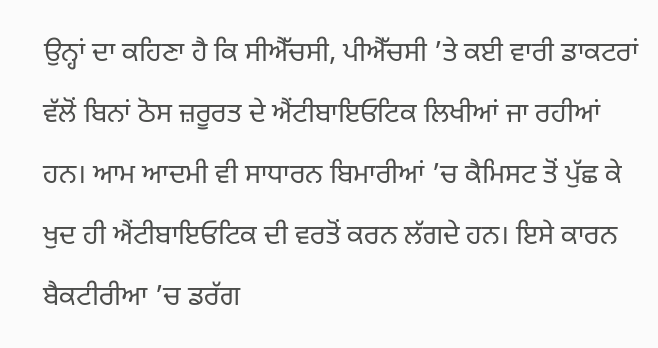ਉਨ੍ਹਾਂ ਦਾ ਕਹਿਣਾ ਹੈ ਕਿ ਸੀਐੱਚਸੀ, ਪੀਐੱਚਸੀ ’ਤੇ ਕਈ ਵਾਰੀ ਡਾਕਟਰਾਂ ਵੱਲੋਂ ਬਿਨਾਂ ਠੋਸ ਜ਼ਰੂਰਤ ਦੇ ਐਂਟੀਬਾਇਓਟਿਕ ਲਿਖੀਆਂ ਜਾ ਰਹੀਆਂ ਹਨ। ਆਮ ਆਦਮੀ ਵੀ ਸਾਧਾਰਨ ਬਿਮਾਰੀਆਂ ’ਚ ਕੈਮਿਸਟ ਤੋਂ ਪੁੱਛ ਕੇ ਖੁਦ ਹੀ ਐਂਟੀਬਾਇਓਟਿਕ ਦੀ ਵਰਤੋਂ ਕਰਨ ਲੱਗਦੇ ਹਨ। ਇਸੇ ਕਾਰਨ ਬੈਕਟੀਰੀਆ ’ਚ ਡਰੱਗ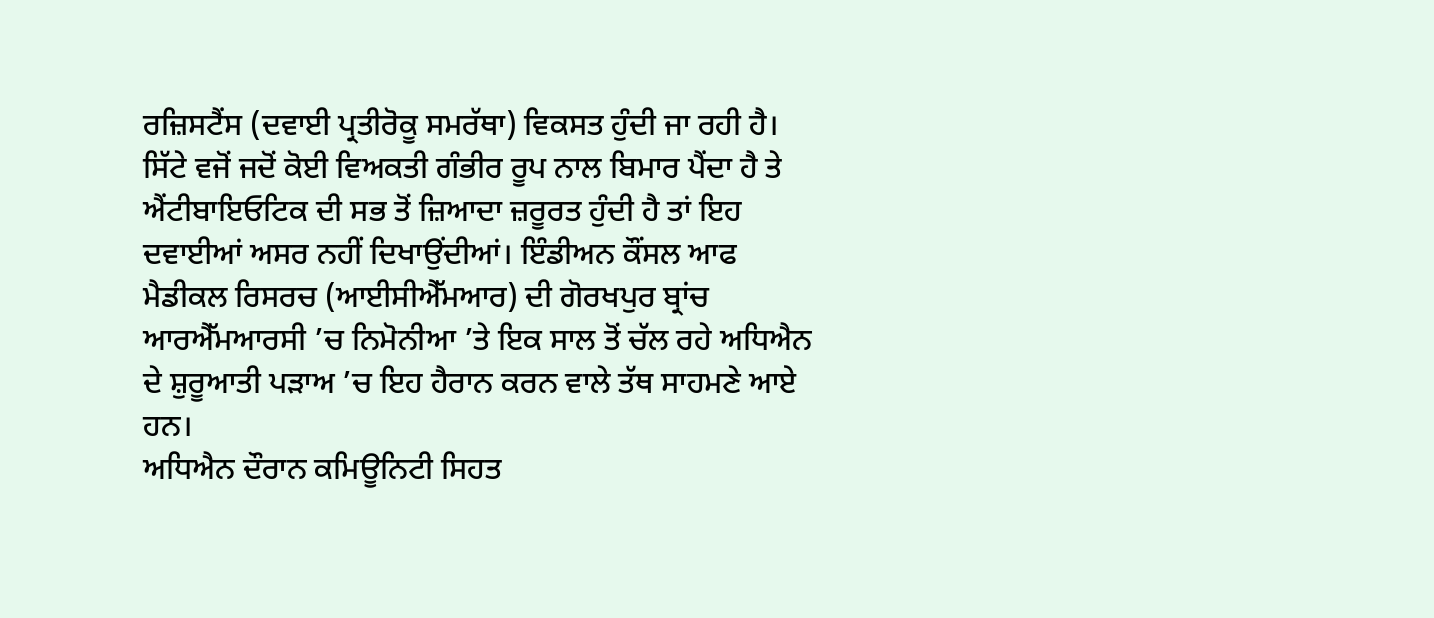ਰਜ਼ਿਸਟੈਂਸ (ਦਵਾਈ ਪ੍ਰਤੀਰੋਕੂ ਸਮਰੱਥਾ) ਵਿਕਸਤ ਹੁੰਦੀ ਜਾ ਰਹੀ ਹੈ। ਸਿੱਟੇ ਵਜੋਂ ਜਦੋਂ ਕੋਈ ਵਿਅਕਤੀ ਗੰਭੀਰ ਰੂਪ ਨਾਲ ਬਿਮਾਰ ਪੈਂਦਾ ਹੈ ਤੇ ਐਂਟੀਬਾਇਓਟਿਕ ਦੀ ਸਭ ਤੋਂ ਜ਼ਿਆਦਾ ਜ਼ਰੂਰਤ ਹੁੰਦੀ ਹੈ ਤਾਂ ਇਹ ਦਵਾਈਆਂ ਅਸਰ ਨਹੀਂ ਦਿਖਾਉਂਦੀਆਂ। ਇੰਡੀਅਨ ਕੌਂਸਲ ਆਫ ਮੈਡੀਕਲ ਰਿਸਰਚ (ਆਈਸੀਐੱਮਆਰ) ਦੀ ਗੋਰਖਪੁਰ ਬ੍ਰਾਂਚ ਆਰਐੱਮਆਰਸੀ ’ਚ ਨਿਮੋਨੀਆ ’ਤੇ ਇਕ ਸਾਲ ਤੋਂ ਚੱਲ ਰਹੇ ਅਧਿਐਨ ਦੇ ਸ਼ੁਰੂਆਤੀ ਪੜਾਅ ’ਚ ਇਹ ਹੈਰਾਨ ਕਰਨ ਵਾਲੇ ਤੱਥ ਸਾਹਮਣੇ ਆਏ ਹਨ।
ਅਧਿਐਨ ਦੌਰਾਨ ਕਮਿਊਨਿਟੀ ਸਿਹਤ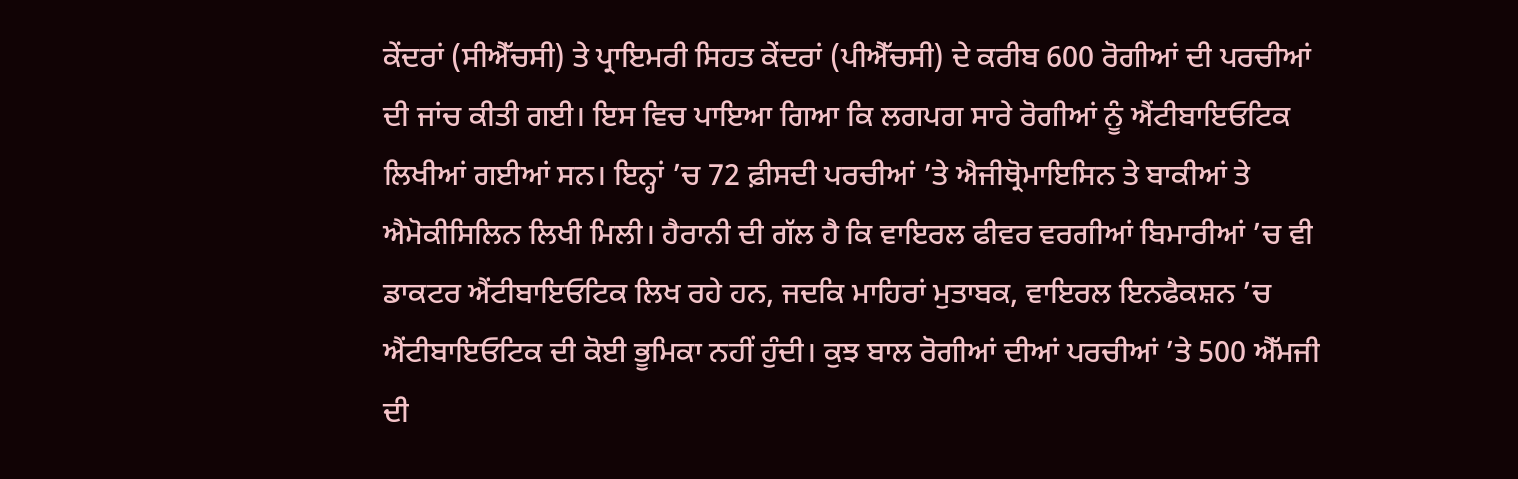ਕੇਂਦਰਾਂ (ਸੀਐੱਚਸੀ) ਤੇ ਪ੍ਰਾਇਮਰੀ ਸਿਹਤ ਕੇਂਦਰਾਂ (ਪੀਐੱਚਸੀ) ਦੇ ਕਰੀਬ 600 ਰੋਗੀਆਂ ਦੀ ਪਰਚੀਆਂ ਦੀ ਜਾਂਚ ਕੀਤੀ ਗਈ। ਇਸ ਵਿਚ ਪਾਇਆ ਗਿਆ ਕਿ ਲਗਪਗ ਸਾਰੇ ਰੋਗੀਆਂ ਨੂੰ ਐਂਟੀਬਾਇਓਟਿਕ ਲਿਖੀਆਂ ਗਈਆਂ ਸਨ। ਇਨ੍ਹਾਂ ’ਚ 72 ਫ਼ੀਸਦੀ ਪਰਚੀਆਂ ’ਤੇ ਐਜੀਥ੍ਰੋਮਾਇਸਿਨ ਤੇ ਬਾਕੀਆਂ ਤੇ ਐਮੋਕੀਸਿਲਿਨ ਲਿਖੀ ਮਿਲੀ। ਹੈਰਾਨੀ ਦੀ ਗੱਲ ਹੈ ਕਿ ਵਾਇਰਲ ਫੀਵਰ ਵਰਗੀਆਂ ਬਿਮਾਰੀਆਂ ’ਚ ਵੀ ਡਾਕਟਰ ਐਂਟੀਬਾਇਓਟਿਕ ਲਿਖ ਰਹੇ ਹਨ, ਜਦਕਿ ਮਾਹਿਰਾਂ ਮੁਤਾਬਕ, ਵਾਇਰਲ ਇਨਫੈਕਸ਼ਨ ’ਚ ਐਂਟੀਬਾਇਓਟਿਕ ਦੀ ਕੋਈ ਭੂਮਿਕਾ ਨਹੀਂ ਹੁੰਦੀ। ਕੁਝ ਬਾਲ ਰੋਗੀਆਂ ਦੀਆਂ ਪਰਚੀਆਂ ’ਤੇ 500 ਐੱਮਜੀ ਦੀ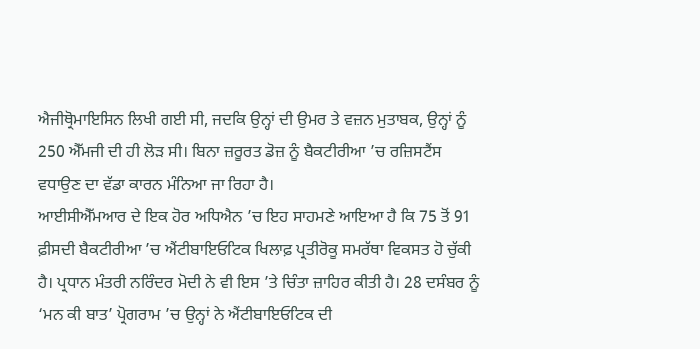ਐਜੀਥ੍ਰੋਮਾਇਸਿਨ ਲਿਖੀ ਗਈ ਸੀ, ਜਦਕਿ ਉਨ੍ਹਾਂ ਦੀ ਉਮਰ ਤੇ ਵਜ਼ਨ ਮੁਤਾਬਕ, ਉਨ੍ਹਾਂ ਨੂੰ 250 ਐੱਮਜੀ ਦੀ ਹੀ ਲੋੜ ਸੀ। ਬਿਨਾ ਜ਼ਰੂਰਤ ਡੋਜ਼ ਨੂੰ ਬੈਕਟੀਰੀਆ ’ਚ ਰਜ਼ਿਸਟੈਂਸ ਵਧਾਉਣ ਦਾ ਵੱਡਾ ਕਾਰਨ ਮੰਨਿਆ ਜਾ ਰਿਹਾ ਹੈ।
ਆਈਸੀਐੱਮਆਰ ਦੇ ਇਕ ਹੋਰ ਅਧਿਐਨ ’ਚ ਇਹ ਸਾਹਮਣੇ ਆਇਆ ਹੈ ਕਿ 75 ਤੋਂ 91 ਫ਼ੀਸਦੀ ਬੈਕਟੀਰੀਆ ’ਚ ਐਂਟੀਬਾਇਓਟਿਕ ਖਿਲਾਫ਼ ਪ੍ਰਤੀਰੋਕੂ ਸਮਰੱਥਾ ਵਿਕਸਤ ਹੋ ਚੁੱਕੀ ਹੈ। ਪ੍ਰਧਾਨ ਮੰਤਰੀ ਨਰਿੰਦਰ ਮੋਦੀ ਨੇ ਵੀ ਇਸ ’ਤੇ ਚਿੰਤਾ ਜ਼ਾਹਿਰ ਕੀਤੀ ਹੈ। 28 ਦਸੰਬਰ ਨੂੰ ‘ਮਨ ਕੀ ਬਾਤ’ ਪ੍ਰੋਗਰਾਮ ’ਚ ਉਨ੍ਹਾਂ ਨੇ ਐਂਟੀਬਾਇਓਟਿਕ ਦੀ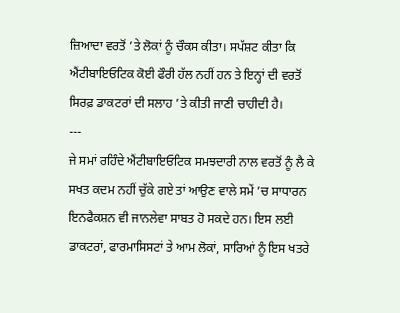ਜ਼ਿਆਦਾ ਵਰਤੋਂ ’ਤੇ ਲੋਕਾਂ ਨੂੰ ਚੌਕਸ ਕੀਤਾ। ਸਪੱਸ਼ਟ ਕੀਤਾ ਕਿ ਐਂਟੀਬਾਇਓਟਿਕ ਕੋਈ ਫੌਰੀ ਹੱਲ ਨਹੀਂ ਹਨ ਤੇ ਇਨ੍ਹਾਂ ਦੀ ਵਰਤੋਂ ਸਿਰਫ਼ ਡਾਕਟਰਾਂ ਦੀ ਸਲਾਹ ’ਤੇ ਕੀਤੀ ਜਾਣੀ ਚਾਹੀਦੀ ਹੈ।
---
ਜੇ ਸਮਾਂ ਰਹਿੰਦੇ ਐਂਟੀਬਾਇਓਟਿਕ ਸਮਝਦਾਰੀ ਨਾਲ ਵਰਤੋਂ ਨੂੰ ਲੈ ਕੇ ਸਖਤ ਕਦਮ ਨਹੀਂ ਚੁੱਕੇ ਗਏ ਤਾਂ ਆਉਣ ਵਾਲੇ ਸਮੇਂ ’ਚ ਸਾਧਾਰਨ ਇਨਫੈਕਸ਼ਨ ਵੀ ਜਾਨਲੇਵਾ ਸਾਬਤ ਹੋ ਸਕਦੇ ਹਨ। ਇਸ ਲਈ ਡਾਕਟਰਾਂ, ਫਾਰਮਾਸਿਸਟਾਂ ਤੇ ਆਮ ਲੋਕਾਂ, ਸਾਰਿਆਂ ਨੂੰ ਇਸ ਖਤਰੇ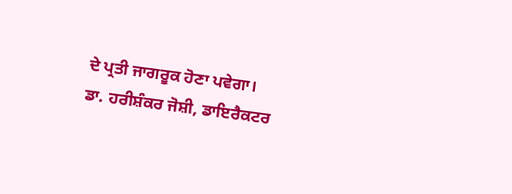ਦੇ ਪ੍ਰਤੀ ਜਾਗਰੂਕ ਹੋਣਾ ਪਵੇਗਾ।
ਡਾ. ਹਰੀਸ਼ੰਕਰ ਜੋਸ਼ੀ, ਡਾਇਰੈਕਟਰ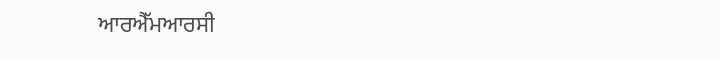ਆਰਐੱਮਆਰਸੀ